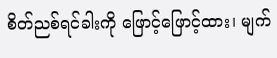စိတ်ညစ်ရင်ခါးကို ဖြောင့်ဖြောင့်ထား၊ မျက်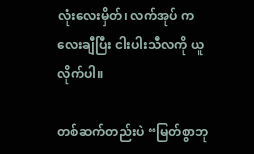လုံးလေးမှိတ်၊ လက်အုပ် ကလေးချီပြီး ငါးပါးသီလကို ယူလိုက်ပါ။

တစ်ဆက်တည်းပဲ “မြတ်စွာဘု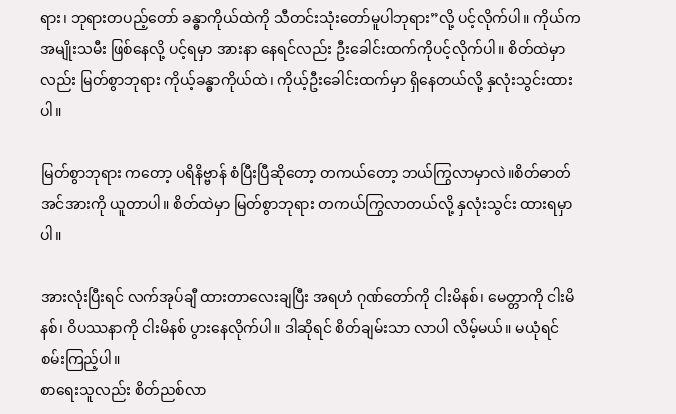ရား၊ ဘုရားတပည့်တော် ခန္ဓာကိုယ်ထဲကို သီတင်းသုံးတော်မူပါဘုရား”လို့ ပင့်လိုက်ပါ။ ကိုယ်က အမျိုးသမီး ဖြစ်နေလို့ ပင့်ရမှာ အားနာ နေရင်လည်း ဦးခေါင်းထက်ကိုပင့်လိုက်ပါ။ စိတ်ထဲမှာလည်း မြတ်စွာဘုရား ကိုယ့်ခန္ဓာကိုယ်ထဲ၊ ကိုယ့်ဦးခေါင်းထက်မှာ ရှိနေတယ်လို့ နှလုံးသွင်းထားပါ။

မြတ်စွာဘုရား ကတော့ ပရိနိဗ္ဗာန် စံပြီးပြီဆိုတော့ တကယ်တော့ ဘယ်ကြွလာမှာလဲ။စိတ်ဓာတ် အင်အားကို ယူတာပါ။ စိတ်ထဲမှာ မြတ်စွာဘုရား တကယ်ကြွလာတယ်လို့ နှလုံးသွင်း ထားရမှာပါ။

အားလုံးပြီးရင် လက်အုပ်ချီ ထားတာလေးချပြီး အရဟံ ဂုဏ်တော်ကို ငါးမိနစ်၊ မေတ္တာကို ငါးမိနစ်၊ ဝိပဿနာကို ငါးမိနစ် ပွားနေလိုက်ပါ။ ဒါဆိုရင် စိတ်ချမ်းသာ လာပါ လိမ့်မယ်။ မယုံရင်စမ်းကြည့်ပါ။
စာရေးသူလည်း စိတ်ညစ်လာ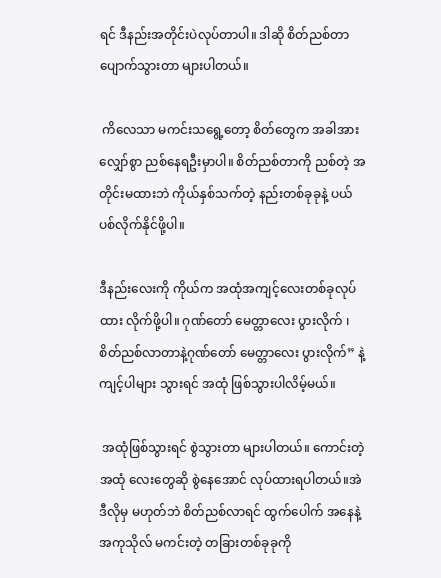ရင် ဒီနည်းအတိုင်းပဲလုပ်တာပါ။ ဒါဆို စိတ်ညစ်တာ ပျောက်သွားတာ များပါတယ်။

 ကိလေသာ မကင်းသရွေ့တော့ စိတ်တွေက အခါအားလျှော်စွာ ညစ်နေရဦးမှာပါ။ စိတ်ညစ်တာကို ညစ်တဲ့ အတိုင်းမထားဘဲ ကိုယ်နှစ်သက်တဲ့ နည်းတစ်ခုခုနဲ့ ပယ်ပစ်လိုက်နိုင်ဖို့ပါ။

ဒီနည်းလေးကို ကိုယ်က အထုံအကျင့်လေးတစ်ခုလုပ်ထား လိုက်ဖို့ပါ။ ဂုဏ်တော် မေတ္တာလေး ပွားလိုက် ၊ စိတ်ညစ်လာတာနဲ့ဂုဏ်တော် မေတ္တာလေး ပွားလိုက်” နဲ့ကျင့်ပါများ သွားရင် အထုံ ဖြစ်သွားပါလိမ့်မယ်။

 အထုံဖြစ်သွားရင် စွဲသွားတာ များပါတယ်။ ကောင်းတဲ့ အထုံ လေးတွေဆို စွဲနေအောင် လုပ်ထားရပါတယ်။အဲဒီလိုမှ မဟုတ်ဘဲ စိတ်ညစ်လာရင် ထွက်ပေါက် အနေနဲ့ အကုသိုလ် မကင်းတဲ့ တခြားတစ်ခုခုကို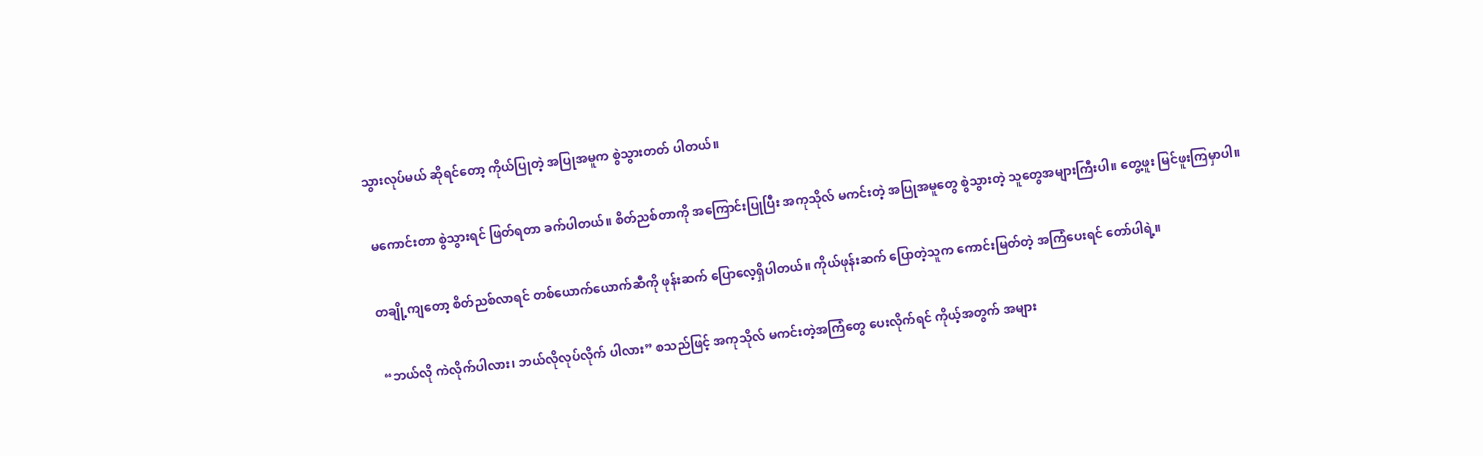သွားလုပ်မယ် ဆိုရင်တော့ ကိုယ်ပြုတဲ့ အပြုအမူက စွဲသွားတတ် ပါတယ်။

 မကောင်းတာ စွဲသွားရင် ဖြတ်ရတာ ခက်ပါတယ်။ စိတ်ညစ်တာကို အကြောင်းပြုပြီး အကုသိုလ် မကင်းတဲ့ အပြုအမူတွေ စွဲသွားတဲ့ သူတွေအများကြီးပါ။ တွေ့ဖူး မြင်ဖူးကြမှာပါ။

တချို့ကျတော့ စိတ်ညစ်လာရင် တစ်ယောက်ယောက်ဆီကို ဖုန်းဆက် ပြောလေ့ရှိပါတယ်။ ကိုယ်ဖုန်းဆက် ပြောတဲ့သူက ကောင်းမြတ်တဲ့ အကြံပေးရင် တော်ပါရဲ့။

 “ဘယ်လို ကဲလိုက်ပါလား၊ ဘယ်လိုလုပ်လိုက် ပါလား” စသည်ဖြင့် အကုသိုလ် မကင်းတဲ့အကြံတွေ ပေးလိုက်ရင် ကိုယ့်အတွက် အများ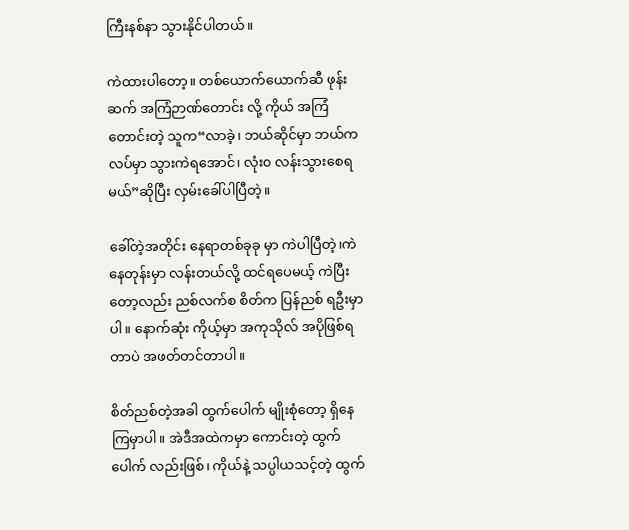ကြီးနစ်နာ သွားနိုင်ပါတယ်။

ကဲထားပါတော့။ တစ်ယောက်ယောက်ဆီ ဖုန်းဆက် အကြံဉာဏ်တောင်း လို့ ကိုယ် အကြံတောင်းတဲ့ သူက“လာခဲ့၊ ဘယ်ဆိုင်မှာ ဘယ်ကလပ်မှာ သွားကဲရအောင်၊ လုံး၀ လန်းသွားစေရမယ်”ဆိုပြီး လှမ်းခေါ်ပါပြီတဲ့။

ခေါ်တဲ့အတိုင်း နေရာတစ်ခုခု မှာ ကဲပါပြီတဲ့၊ကဲနေတုန်းမှာ လန်းတယ်လို့ ထင်ရပေမယ့် ကဲပြီးတော့လည်း ညစ်လက်စ စိတ်က ပြန်ညစ် ရဦးမှာပါ။ နောက်ဆုံး ကိုယ့်မှာ အကုသိုလ် အပိုဖြစ်ရတာပဲ အဖတ်တင်တာပါ။

စိတ်ညစ်တဲ့အခါ ထွက်ပေါက် မျိုးစုံတော့ ရှိနေကြမှာပါ။ အဲဒီအထဲကမှာ ကောင်းတဲ့ ထွက်ပေါက် လည်းဖြစ်၊ ကိုယ်နဲ့ သပ္ပါယသင့်တဲ့ ထွက်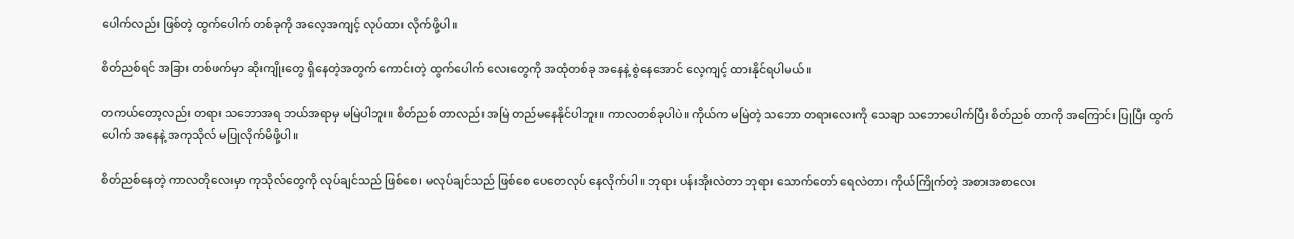ပေါက်လည်း ဖြစ်တဲ့ ထွက်ပေါက် တစ်ခုကို အလေ့အကျင့် လုပ်ထား လိုက်ဖို့ပါ။

စိတ်ညစ်ရင် အခြား တစ်ဖက်မှာ ဆိုးကျိုးတွေ ရှိနေတဲ့အတွက် ကောင်းတဲ့ ထွက်ပေါက် လေးတွေကို အထုံတစ်ခု အနေနဲ့ စွဲနေအောင် လေ့ကျင့် ထားနိုင်ရပါမယ်။

တကယ်တော့လည်း တရား သဘောအရ ဘယ်အရာမှ မမြဲပါဘူး။ စိတ်ညစ် တာလည်း အမြဲ တည်မနေနိုင်ပါဘူး။ ကာလတစ်ခုပါပဲ။ ကိုယ်က မမြဲတဲ့ သဘော တရားလေးကို သေချာ သဘောပေါက်ပြီး စိတ်ညစ် တာကို အကြောင်း ပြုပြီး ထွက်ပေါက် အနေနဲ့ အကုသိုလ် မပြုလိုက်မိဖို့ပါ။

စိတ်ညစ်နေတဲ့ ကာလတိုလေးမှာ ကုသိုလ်တွေကို လုပ်ချင်သည် ဖြစ်စေ၊ မလုပ်ချင်သည် ဖြစ်စေ ပေတေလုပ် နေလိုက်ပါ။ ဘုရား ပန်းအိုးလဲတာ ဘုရား သောက်တော် ရေလဲတာ၊ ကိုယ်ကြိုက်တဲ့ အစားအစာလေး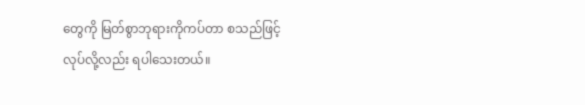တွေကို မြတ်စွာဘုရားကိုကပ်တာ စသည်ဖြင့် လုပ်လို့လည်း ရပါသေးတယ်။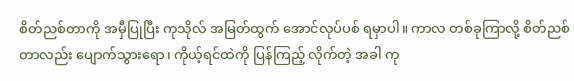စိတ်ညစ်တာကို အမှီပြုပြီး ကုသိုလ် အမြတ်ထွက် အောင်လုပ်ပစ် ရမှာပါ။ ကာလ တစ်ခုကြာလို့ စိတ်ညစ်တာလည်း ပျောက်သွားရော၊ ကိုယ့်ရင်ထဲကို ပြန်ကြည့် လိုက်တဲ့ အခါ ကု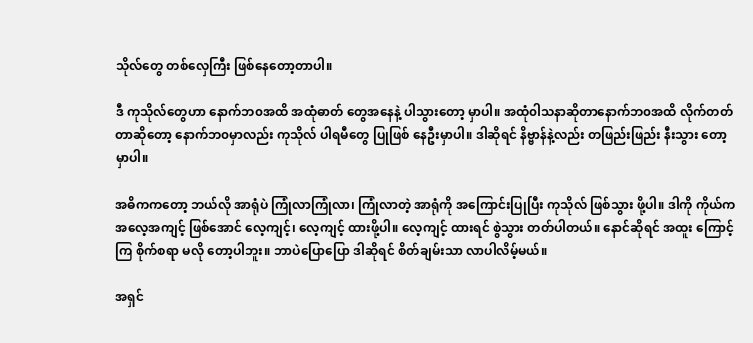သိုလ်တွေ တစ်လှေကြီး ဖြစ်နေတော့တာပါ။

ဒီ ကုသိုလ်တွေဟာ နောက်ဘ၀အထိ အထုံဓာတ် တွေအနေနဲ့ ပါသွားတော့ မှာပါ။ အထုံ၀ါသနာဆိုတာနောက်ဘ၀အထိ လိုက်တတ်တာဆိုတော့ နောက်ဘ၀မှာလည်း ကုသိုလ် ပါရမီတွေ ပြုဖြစ် နေဦးမှာပါ။ ဒါဆိုရင် နိဗ္ဗာန်နဲ့လည်း တဖြည်းဖြည်း နီးသွား တော့မှာပါ။

အဓိကကတော့ ဘယ်လို အာရုံပဲ ကြုံလာကြုံလာ၊ ကြုံလာတဲ့ အာရုံကို အကြောင်းပြုပြီး ကုသိုလ် ဖြစ်သွား ဖို့ပါ။ ဒါကို ကိုယ်က အလေ့အကျင့် ဖြစ်အောင် လေ့ကျင့်၊ လေ့ကျင့် ထားဖို့ပါ။ လေ့ကျင့် ထားရင် စွဲသွား တတ်ပါတယ်။ နောင်ဆိုရင် အထူး ကြောင့်ကြ စိုက်စရာ မလို တော့ပါဘူး။ ဘာပဲပြောပြော ဒါဆိုရင် စိတ်ချမ်းသာ လာပါလိမ့်မယ်။

အရှင်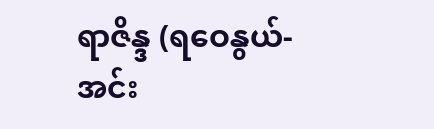ရာဇိန္ဒ (ရဝေနွယ်- အင်း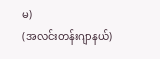မ)
(အလင်းတန်းဂျာနယ်)